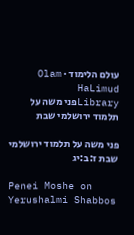עולם הלימוד · Olam HaLimud
Libraryפני משה על תלמוד ירושלמי שבת

פני משה על תלמוד ירושלמי שבת ז:ב:יג

Penei Moshe on Yerushalmi Shabbos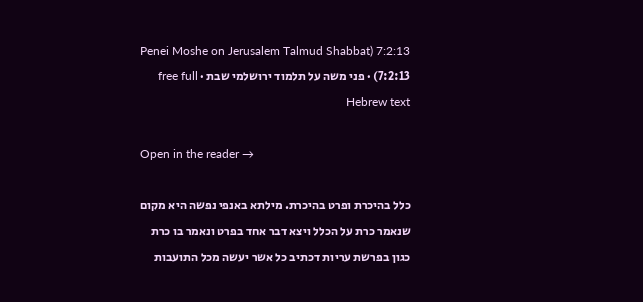7:2:13 (Penei Moshe on Jerusalem Talmud Shabbat 7:2:13) · פני משה על תלמוד ירושלמי שבת · free full Hebrew text

Open in the reader →

כלל בהיכרת ופרט בהיכרת. מילתא באנפי נפשה היא מקום שנאמר כרת על הכלל ויצא דבר אחד בפרט ונאמר בו כרת כגון בפרשת עריות דכתיב כל אשר יעשה מכל התועבות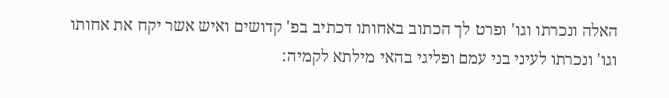האלה ונכרתו וגו' ופרט לך הכתוב באחותו דכתיב בפ' קדושים ואיש אשר יקח את אחותו וגו' ונכרתו לעיני בני עמם ופליגי בהאי מילתא לקמיה: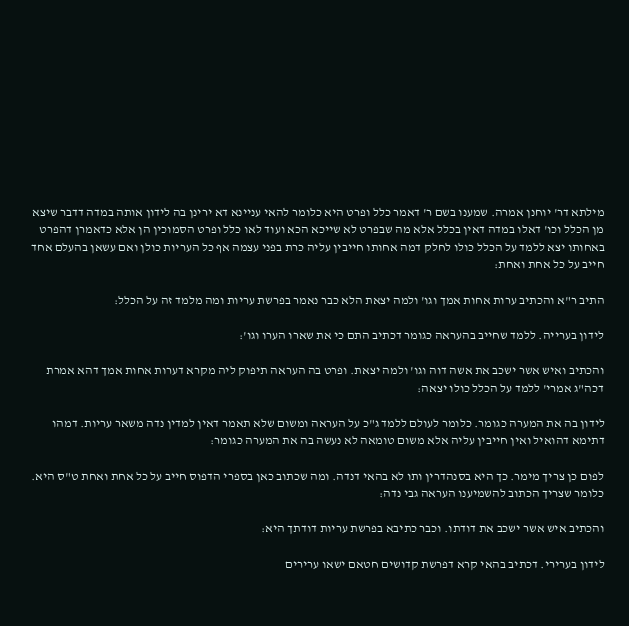מילתא דר' יוחנן אמרה. שמענו בשם ר' דאמר כלל ופרט היא כלומר להאי עניינא דא ירינן בה לידון אותה במדה דדבר שיצא מן הכלל וכו' דאלו במדה דאין בכלל אלא מה שבפרט לא שייכא הכא ועוד לאו כלל ופרט הסמוכין הן אלא כדאמרן דהפרט באחותו יצא ללמד על הכלל כולו לחלק דמה אחותו חייבין עליה כרת בפני עצמה אף כל העריות כולן ואם עשאן בהעלם אחד חייב על כל אחת ואחת:

התיב ר"א והכתיב ערות אחות אמך וגו' ולמה יצאת הלא כבר נאמר בפרשת עריות ומה מלמד זה על הכלל:

לידון בערייה. ללמד שחייב בהעראה כגומר דכתיב התם כי את שארו הערו וגו':

והכתיב ואיש אשר ישכב את אשה דוה וגו' ולמה יצאת. ופרט בה העראה תיפוק ליה מקרא דערות אחות אמך דהא אמרת דכה"ג אמרי' ללמד על הכלל כולו יצאה:

לידון בה את המערה כגומר. כלומר לעולם ללמד ג"כ על העראה ומשום שלא תאמר דאין למדין נדה משאר עריות. דמהו דתימא דהואיל ואין חייבין עליה אלא משום טומאה לא נעשה בה את המערה כגומר:

לפום כן צריך מימר. כך היא בסנהדרין ותו לא בהאי דנדה. ומה שכתוב כאן בספרי הדפוס חייב על כל אחת ואחת ט"ס היא. כלומר שצריך הכתוב להשמיענו העראה גבי נדה:

והכתיב איש אשר ישכב את דודתו. וכבר כתיבא בפרשת עריות דודתך היא:

לידון בערירי. דכתיב בהאי קרא דפרשת קדושים חטאם ישאו ערירים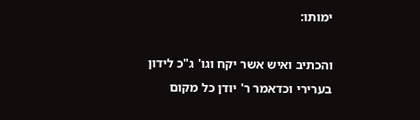ימותו:

והכתיב ואיש אשר יקח וגו' ג"כ לידון בערירי וכדאמר ר' יודן כל מקום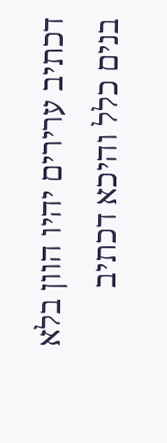דכתיב ערירים יהיו הוון בלא בנים כלל והיכא דכתיב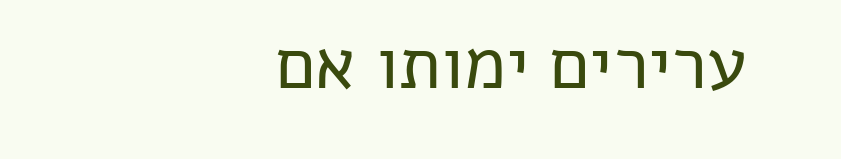ערירים ימותו אם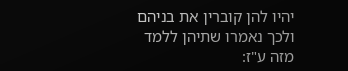יהיו להן קוברין את בניהם ולכך נאמרו שתיהן ללמד מזה ע"ז: